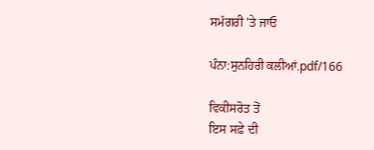ਸਮੱਗਰੀ 'ਤੇ ਜਾਓ

ਪੰਨਾ:ਸੁਨਹਿਰੀ ਕਲੀਆਂ.pdf/166

ਵਿਕੀਸਰੋਤ ਤੋਂ
ਇਸ ਸਫ਼ੇ ਦੀ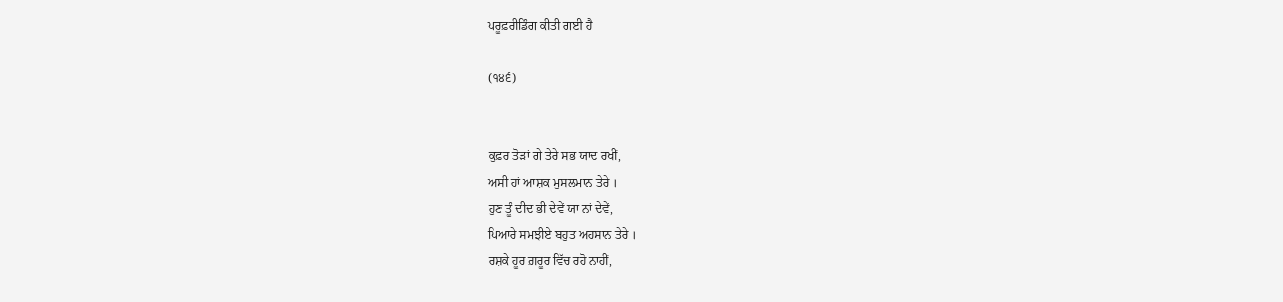ਪਰੂਫ਼ਰੀਡਿੰਗ ਕੀਤੀ ਗਈ ਹੈ

(੧੪੬)


ਕੁਫ਼ਰ ਤੋੜਾਂ ਗੇ ਤੇਰੇ ਸਭ ਯਾਦ ਰਖੀਂ,
ਅਸੀ ਹਾਂ ਆਸ਼ਕ ਮੁਸਲਮਾਨ ਤੇਰੇ ।
ਹੁਣ ਤੂੰ ਦੀਦ ਭੀ ਦੇਵੇਂ ਯਾ ਨਾਂ ਦੇਵੇਂ,
ਪਿਆਰੇ ਸਮਝੀਏ ਬਹੁਤ ਅਹਸਾਨ ਤੇਰੇ ।
ਰਸ਼ਕੇ ਹੂਰ ਗ਼ਰੂਰ ਵਿੱਚ ਰਹੋ ਨਾਹੀਂ,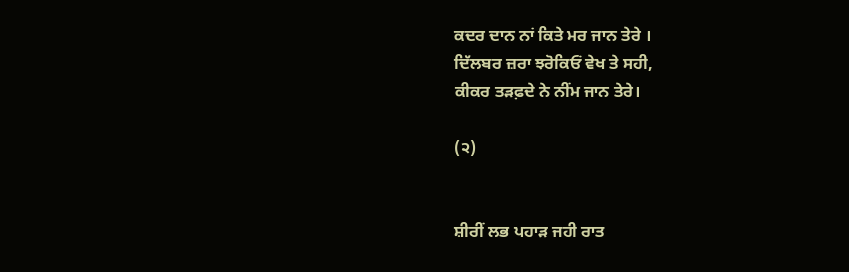ਕਦਰ ਦਾਨ ਨਾਂ ਕਿਤੇ ਮਰ ਜਾਨ ਤੇਰੇ ।
ਦਿੱਲਬਰ ਜ਼ਰਾ ਝਰੋਕਿਓਂ ਵੇਖ ਤੇ ਸਹੀ,
ਕੀਕਰ ਤੜਫ਼ਦੇ ਨੇ ਨੀਂਮ ਜਾਨ ਤੇਰੇ।

(੨)


ਸ਼ੀਰੀਂ ਲਭ ਪਹਾੜ ਜਹੀ ਰਾਤ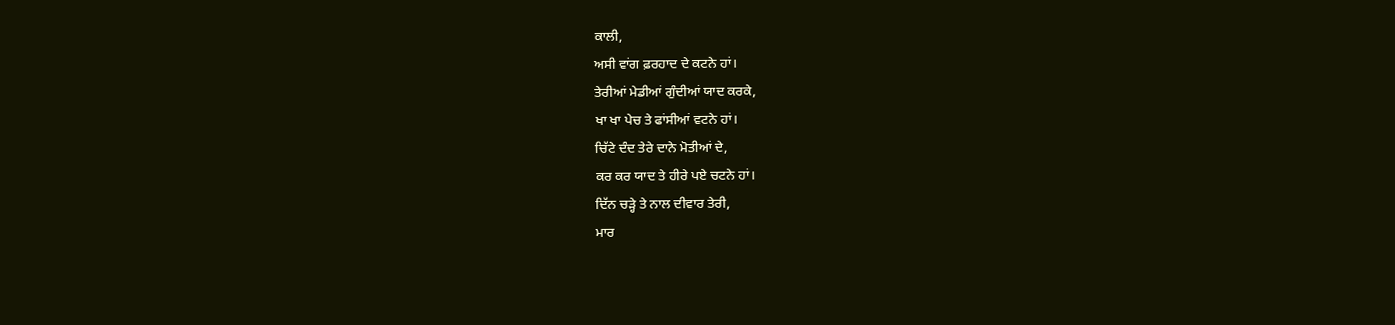ਕਾਲੀ,
ਅਸੀ ਵਾਂਗ ਫ਼ਰਹਾਦ ਦੇ ਕਟਨੇ ਹਾਂ।
ਤੇਰੀਆਂ ਮੇਡੀਆਂ ਗੁੰਦੀਆਂ ਯਾਦ ਕਰਕੇ,
ਖਾ ਖਾ ਪੇਚ ਤੇ ਫਾਂਸੀਆਂ ਵਟਨੇ ਹਾਂ।
ਚਿੱਟੇ ਦੰਦ ਤੇਰੇ ਦਾਨੇ ਮੋਤੀਆਂ ਦੇ,
ਕਰ ਕਰ ਯਾਦ ਤੇ ਹੀਰੇ ਪਏ ਚਟਨੇ ਹਾਂ।
ਦਿੱਨ ਚੜ੍ਹੇ ਤੇ ਨਾਲ ਦੀਵਾਰ ਤੇਰੀ,
ਮਾਰ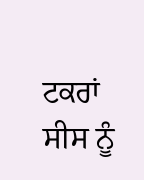ਟਕਰਾਂ ਸੀਸ ਨੂੰ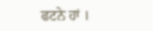ਫਟਨੇ ਹਾਂ ।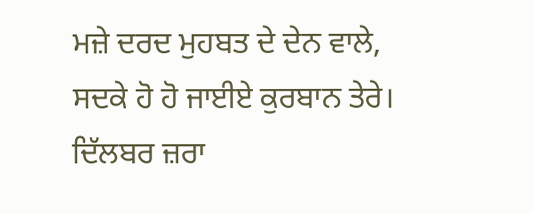ਮਜ਼ੇ ਦਰਦ ਮੁਹਬਤ ਦੇ ਦੇਨ ਵਾਲੇ,
ਸਦਕੇ ਹੋ ਹੋ ਜਾਈਏ ਕੁਰਬਾਨ ਤੇਰੇ।
ਦਿੱਲਬਰ ਜ਼ਰਾ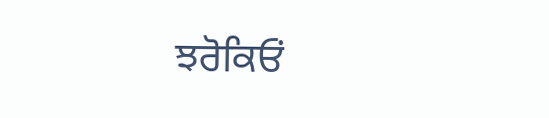ਝਰੋਕਿਓਂ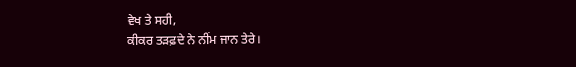ਵੇਖ ਤੇ ਸਹੀ,
ਕੀਕਰ ਤੜਫ਼ਦੇ ਨੇ ਨੀਂਮ ਜਾਨ ਤੇਰੇ।